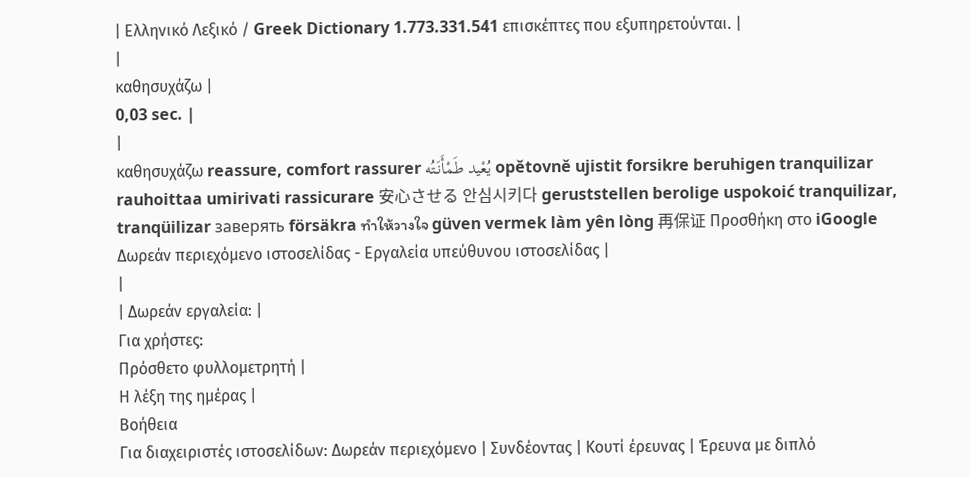| Ελληνικό Λεξικό / Greek Dictionary 1.773.331.541 επισκέπτες που εξυπηρετούνται. |
|
καθησυχάζω |
0,03 sec. |
|
καθησυχάζω reassure, comfort rassurer يُعْيد طَمْأَنَتُه opětovně ujistit forsikre beruhigen tranquilizar rauhoittaa umirivati rassicurare 安心させる 안심시키다 geruststellen berolige uspokoić tranquilizar, tranqüilizar заверять försäkra ทำให้วางใจ güven vermek làm yên lòng 再保证 Προσθήκη στο iGoogle Δωρεάν περιεχόμενο ιστοσελίδας - Εργαλεία υπεύθυνου ιστοσελίδας |
|
| Δωρεάν εργαλεία: |
Για χρήστες:
Πρόσθετο φυλλομετρητή |
Η λέξη της ημέρας |
Βοήθεια
Για διαχειριστές ιστοσελίδων: Δωρεάν περιεχόμενο | Συνδέοντας | Κουτί έρευνας | Έρευνα με διπλό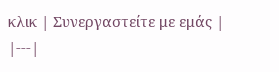κλικ | Συνεργαστείτε με εμάς |
|---|